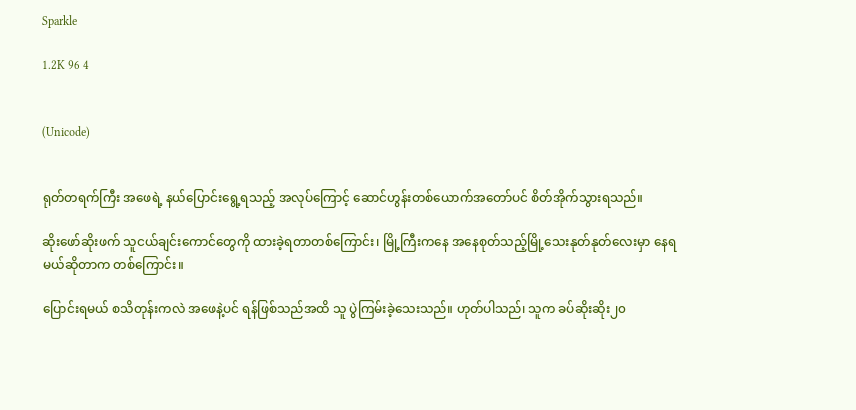Sparkle

1.2K 96 4


(Unicode)


ရုတ်တရက်ကြီး အဖေရဲ့ နယ်ပြောင်းရွေ့ရသည့် အလုပ်ကြောင့် ဆောင်ဟွန်းတစ်ယောက်အတော်ပင် စိတ်အိုက်သွားရသည်။

ဆိုးဖော်ဆိုးဖက် သူငယ်ချင်းကောင်တွေကို ထားခဲ့ရတာတစ်ကြောင်း၊ မြို့ကြီးကနေ အနေစုတ်သည့်မြို့သေးနုတ်နုတ်လေးမှာ နေရမယ်ဆိုတာက တစ်ကြောင်း။

ပြောင်းရမယ် စသိတုန်းကလဲ အဖေနဲ့ပင် ရန်ဖြစ်သည်အထိ သူ ပွဲကြမ်းခဲ့သေးသည်။ ဟုတ်ပါသည်၊ သူက ခပ်ဆိုးဆိုး၂၀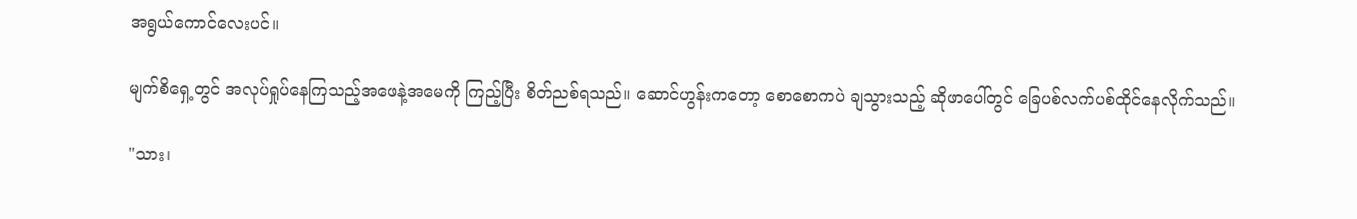အရွယ်ကောင်လေးပင်။

မျက်စိရှေ့တွင် အလုပ်ရှုပ်နေကြသည့်အဖေနဲ့အမေကို ကြည့်ပြီး စိတ်ညစ်ရသည်။ ဆောင်ဟွန်းကတော့ စောစောကပဲ ချသွားသည့် ဆိုဖာပေါ်တွင် ခြေပစ်လက်ပစ်ထိုင်နေလိုက်သည်။

"သား၊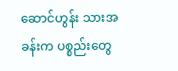ဆောင်ဟွန်း သားအခန်းက ပစ္စည်းတွေ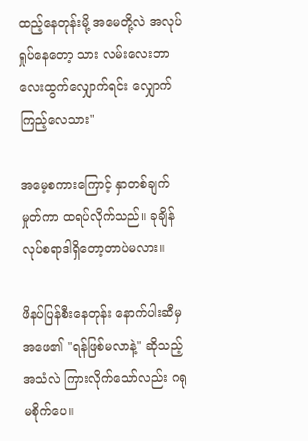ထည့်နေတုန်းမို့ အမေတို့လဲ အလုပ်ရှုပ်နေတော့ သား လမ်းလေးဘာလေးထွက်လျှောက်ရင်း လျှောက်ကြည့်လေသား"

အမေ့စကားကြောင့် နှာတစ်ချက်မှုတ်ကာ ထရပ်လိုက်သည်။ ခုချိန် လုပ်စရာဒါရှိတော့တာပဲမလား။

ဖိနပ်ပြန်စီးနေတုန်း နောက်ပါးဆီမှ အဖေ၏ "ရန်ဖြစ်မလာနဲ့" ဆိုသည့်အသံလဲ ကြားလိုက်သော်လည်း ဂရုမစိုက်ပေ။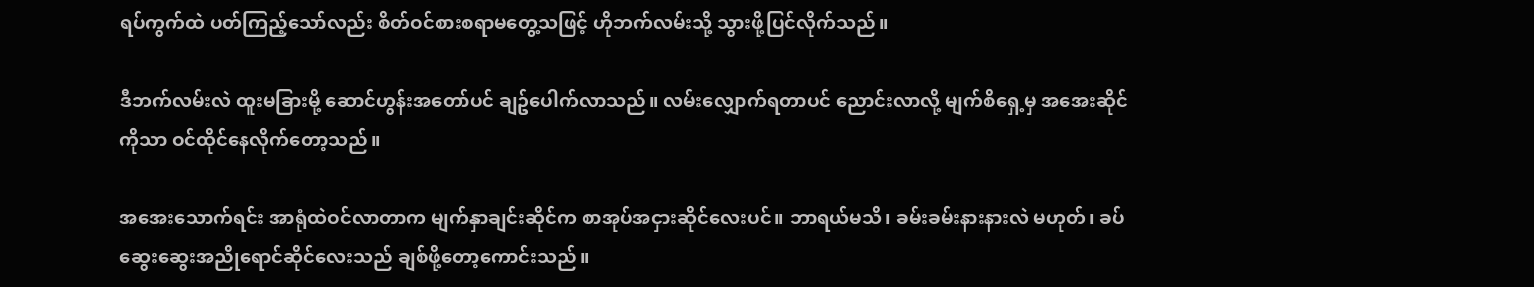ရပ်ကွက်ထဲ ပတ်ကြည့်သော်လည်း စိတ်ဝင်စားစရာမတွေ့သဖြင့် ဟိုဘက်လမ်းသို့ သွားဖို့ပြင်လိုက်သည်။

ဒီဘက်လမ်းလဲ ထူးမခြားမို့ ဆောင်ဟွန်းအတော်ပင် ချဥ်ပေါက်လာသည်။ လမ်းလျှောက်ရတာပင် ညောင်းလာလို့ မျက်စိရှေ့မှ အအေးဆိုင်ကိုသာ ဝင်ထိုင်နေလိုက်တော့သည်။

အအေးသောက်ရင်း အာရုံထဲဝင်လာတာက မျက်နှာချင်းဆိုင်က စာအုပ်အငှားဆိုင်လေးပင်။ ဘာရယ်မသိ၊ ခမ်းခမ်းနားနားလဲ မဟုတ်၊ ခပ်ဆွေးဆွေးအညိုရောင်ဆိုင်လေးသည် ချစ်ဖို့တော့ကောင်းသည်။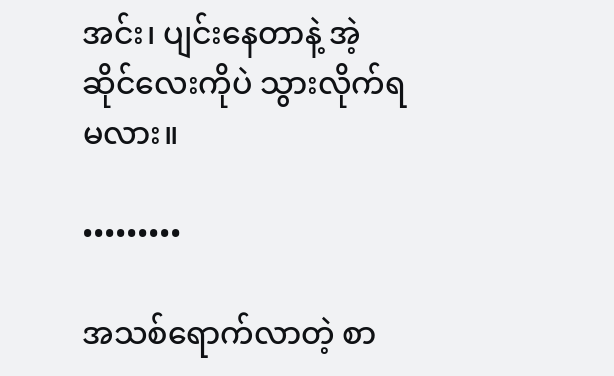အင်း၊ ပျင်းနေတာနဲ့ အဲ့ဆိုင်လေးကိုပဲ သွားလိုက်ရမလား။

•••••••••

အသစ်ရောက်လာတဲ့ စာ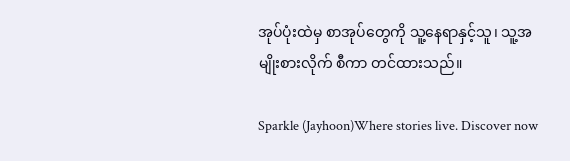အုပ်ပုံးထဲမှ စာအုပ်တွေကို သူ့နေရာနှင့်သူ၊ သူ့အမျိုးစားလိုက် စီကာ တင်ထားသည်။

Sparkle (Jayhoon)Where stories live. Discover now